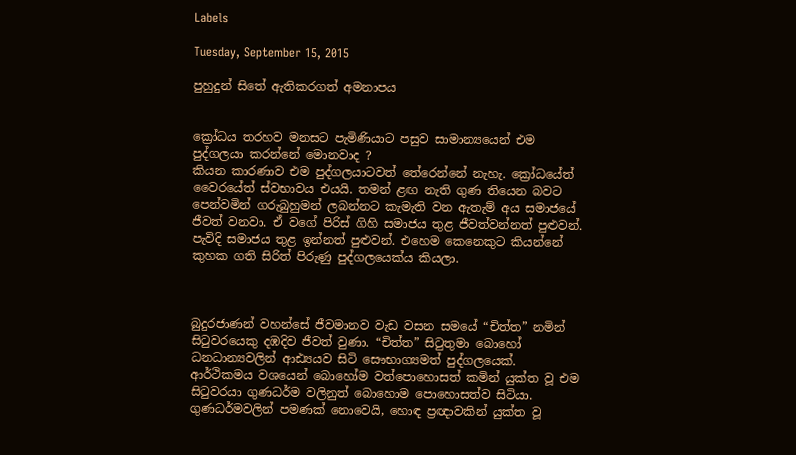Labels

Tuesday, September 15, 2015

පුහුදුන් සිතේ ඇතිකරගත් අමනාපය


ක්‍රෝධය තරහව මනසට පැමිණියාට පසුව සාමාන්‍යයෙන් එම පුද්ගලයා කරන්නේ මොනවාද ?
කියන කාරණාව එම පුද්ගලයාටවත් තේරෙන්නේ නැහැ. ක්‍රෝධයේත් වෛරයේත් ස්වභාවය එයයි. තමන් ළඟ නැති ගුණ තියෙන බවට පෙන්වමින් ගරුබුහුමන් ලබන්නට කැමැති වන ඇතැම් අය සමාජයේ ජීවත් වනවා. ඒ වගේ පිරිස් ගිහි සමාජය තුළ ජීවත්වන්නත් පුළුවන්. පැවිදි සමාජය තුළ ඉන්නත් පුළුවන්. එහෙම කෙනෙකුට කියන්නේ කුහක ගති සිරිත් පිරුණු පුද්ගලයෙක්ය කියලා.



බුදුරජාණන් වහන්සේ ජීවමානව වැඩ වසන සමයේ “චිත්ත” නමින් සිටුවරයෙකු දඹදිව ජීවත් වුණා. “චිත්ත” සිටුතුමා බොහෝ ධනධාන්‍යවලින් ආඪ්‍යයව සිටි සෞභාග්‍යමත් පුද්ගලයෙක්. ආර්ථිකමය වශයෙන් බොහෝම වත්පොහොසත් කමින් යුක්ත වූ එම සිටුවරයා ගුණධර්ම වලිනුත් බොහොම පොහොසත්ව සිටියා. ගුණධර්මවලින් පමණක් නොවෙයි, හොඳ ප්‍රඥාවකින් යුක්ත වූ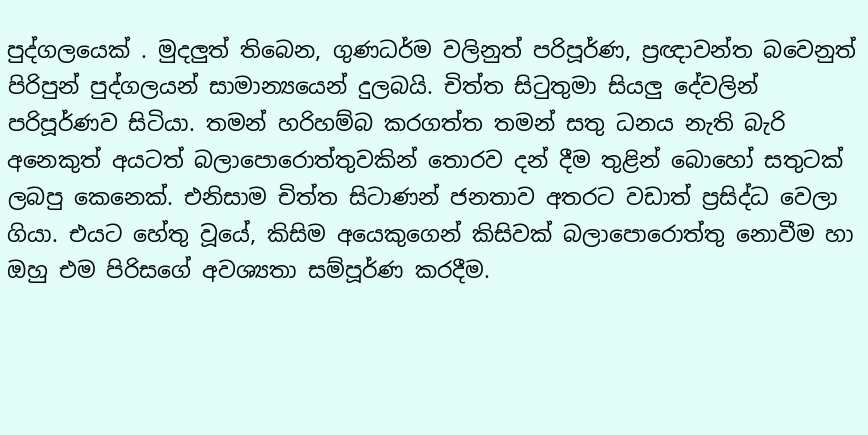පුද්ගලයෙක් . මුදලුත් තිබෙන, ගුණධර්ම වලිනුත් පරිපූර්ණ, ප්‍රඥාවන්ත බවෙනුත් පිරිපුන් පුද්ගලයන් සාමාන්‍යයෙන් දුලබයි. චිත්ත සිටුතුමා සියලු දේවලින් පරිපූර්ණව සිටියා. තමන් හරිහම්බ කරගත්ත තමන් සතු ධනය නැති බැරි අනෙකුත් අයටත් බලාපොරොත්තුවකින් තොරව දන් දීම තුළින් බොහෝ සතුටක් ලබපු කෙනෙක්. එනිසාම චිත්ත සිටාණන් ජනතාව අතරට වඩාත් ප්‍රසිද්ධ වෙලා ගියා. එයට හේතු වූයේ, කිසිම අයෙකුගෙන් කිසිවක් බලාපොරොත්තු නොවීම හා ඔහු එම පිරිසගේ අවශ්‍යතා සම්පූර්ණ කරදීම.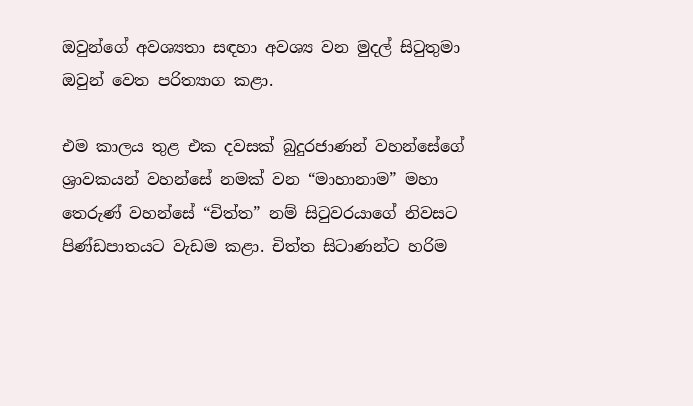ඔවුන්ගේ අවශ්‍යතා සඳහා අවශ්‍ය වන මුදල් සිටුතුමා ඔවුන් වෙත පරිත්‍යාග කළා.

එම කාලය තුළ එක දවසක් බුදුරජාණන් වහන්සේගේ ශ්‍රාවකයන් වහන්සේ නමක් වන “මාහානාම” මහා තෙරුණ් වහන්සේ “චිත්ත” නම් සිටුවරයාගේ නිවසට පිණ්ඩපාතයට වැඩම කළා. චිත්ත සිටාණන්ට හරිම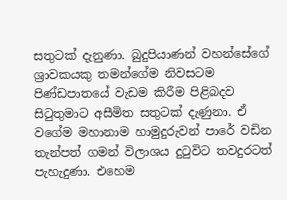සතුටක් දැනුණා. බුදුපියාණන් වහන්සේගේ ශ්‍රාවකයකු තමන්ගේම නිවසටම පිණ්ඩපාතයේ වැඩම කිරීම පිළිබදව සිටුතුමාට අසීමිත සතුටක් දැණුනා. ඒ වගේම මහානාම හාමුදුරුවන් පාරේ වඩින තැන්පත් ගමන් විලාශය දුටුවිට තවදුරටත් පැහැදුණා. එහෙම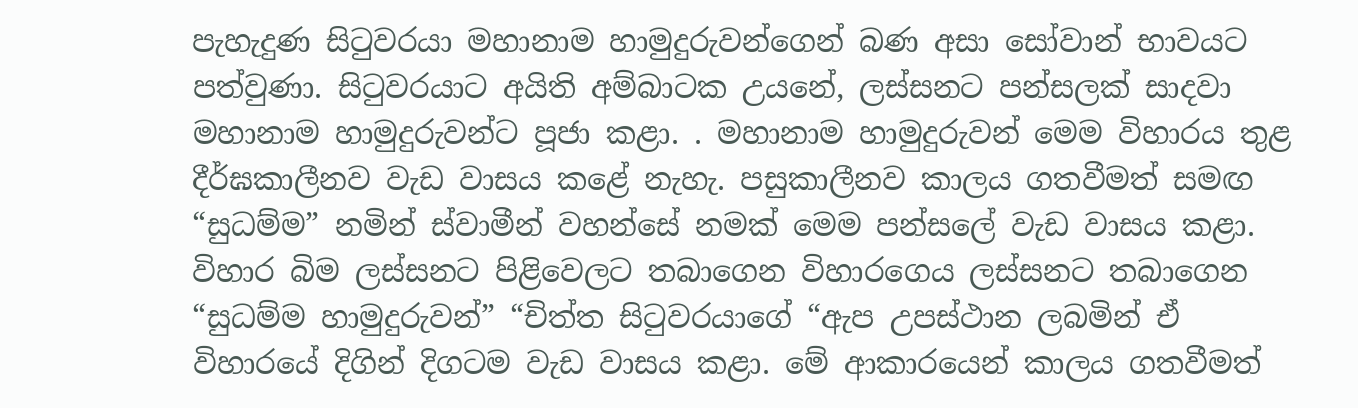පැහැදුණ සිටුවරයා මහානාම හාමුදුරුවන්ගෙන් බණ අසා සෝවාන් භාවයට පත්වුණා. සිටුවරයාට අයිති අම්බාටක උයනේ, ලස්සනට පන්සලක් සාදවා මහානාම හාමුදුරුවන්ට පූජා කළා. . මහානාම හාමුදුරුවන් මෙම විහාරය තුළ දීර්ඝකාලීනව වැඩ වාසය කළේ නැහැ. පසුකාලීනව කාලය ගතවීමත් සමඟ “සුධම්ම” නමින් ස්වාමීන් වහන්සේ නමක් මෙම පන්සලේ වැඩ වාසය කළා. විහාර බිම ලස්සනට පිළිවෙලට තබාගෙන විහාරගෙය ලස්සනට තබාගෙන “සුධම්ම හාමුදුරුවන්” “චිත්ත සිටුවරයාගේ “ඇප උපස්ථාන ලබමින් ඒ විහාරයේ දිගින් දිගටම වැඩ වාසය කළා. මේ ආකාරයෙන් කාලය ගතවීමත්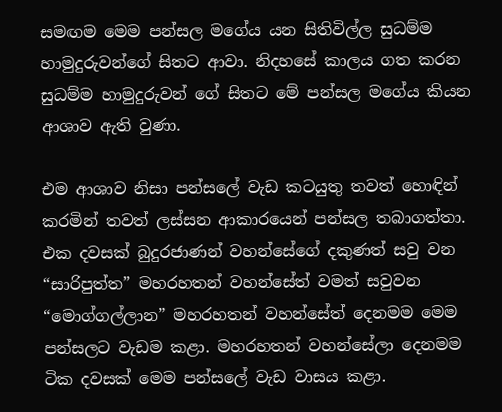සමඟම මෙම පන්සල මගේය යන සිතිවිල්ල සුධම්ම හාමුදුරුවන්ගේ සිතට ආවා. නිදහසේ කාලය ගත කරන සුධම්ම හාමුදුරුවන් ගේ සිතට මේ පන්සල මගේය කියන ආශාව ඇති වුණා.

එම ආශාව නිසා පන්සලේ වැඩ කටයුතු තවත් හොඳින් කරමින් තවත් ලස්සන ආකාරයෙන් පන්සල තබාගත්තා. එක දවසක් බුදුරජාණන් වහන්සේගේ දකුණත් සවු වන “සාරිපුත්ත” මහරහතන් වහන්සේත් වමත් සවුවන “මොග්ගල්ලාන” මහරහතන් වහන්සේත් දෙනමම මෙම පන්සලට වැඩම කළා. මහරහතන් වහන්සේලා දෙනමම ටික දවසක් මෙම පන්සලේ වැඩ වාසය කළා.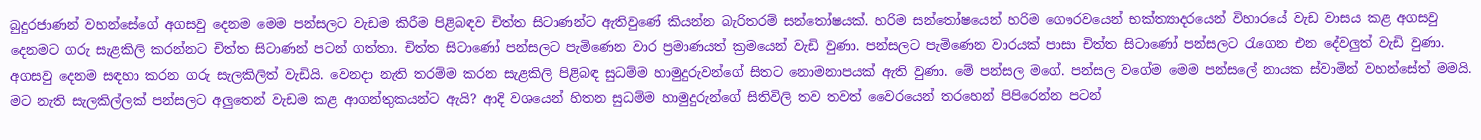බුදුරජාණන් වහන්සේගේ අගසවු දෙනම මෙම පන්සලට වැඩම කිරීම පිළිබඳව චිත්ත සිටාණන්ට ඇතිවුණේ කියන්න බැරිතරම් සන්තෝෂයක්. හරිම සන්තෝෂයෙන් හරිම ගෞරවයෙන් භක්ත්‍යාදරයෙන් විහාරයේ වැඩ වාසය කළ අගසවු දෙනමට ගරු සැළකිලි කරන්නට චිත්ත සිටාණන් පටන් ගත්තා. චිත්ත සිටාණෝ පන්සලට පැමිණෙන වාර ප්‍රමාණයත් ක්‍රමයෙන් වැඩි වුණා. පන්සලට පැමිණෙන වාරයක් පාසා චිත්ත සිටාණෝ පන්සලට රැගෙන එන දේවලුත් වැඩි වුණා. අගසවු දෙනම සඳහා කරන ගරු සැලකිලිත් වැඩියි. වෙනදා නැති තරම්ම කරන සැළකිලි පිළිබඳ සුධම්ම හාමුදුරුවන්ගේ සිතට නොමනාපයක් ඇති වුණා. මේ පන්සල මගේ. පන්සල වගේම මෙම පන්සලේ නායක ස්වාමින් වහන්සේත් මමයි. මට නැති සැලකිල්ලක් පන්සලට අලුතෙන් වැඩම කළ ආගන්තුකයන්ට ඇයි? ආදි වශයෙන් හිතන සුධම්ම හාමුදුරුන්ගේ සිතිවිලි තව තවත් වෛරයෙන් තරහෙන් පිපිරෙන්න පටන්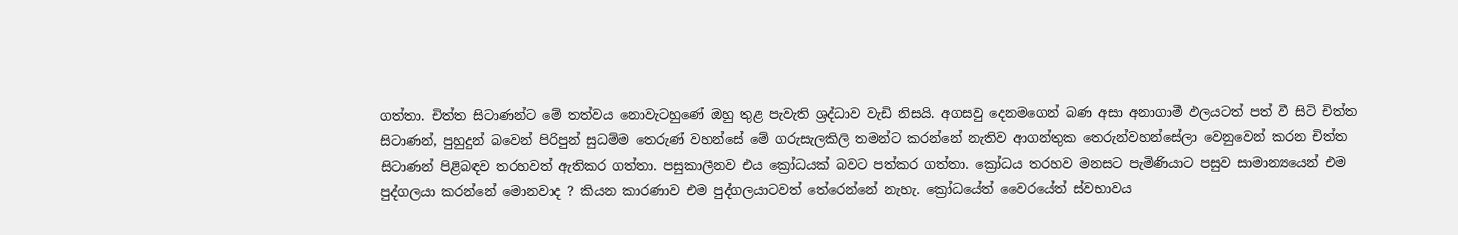ගත්තා. චිත්ත සිටාණන්ට මේ තත්වය නොවැටහුණේ ඔහු තුළ පැවැති ශ්‍රද්ධාව වැඩි නිසයි. අගසවු දෙනමගෙන් බණ අසා අනාගාමී ඵලයටත් පත් වී සිටි චිත්ත සිටාණන්, පුහුදුන් බවෙන් පිරිපුන් සුධම්ම තෙරුණ් වහන්සේ මේ ගරුසැලකිලි තමන්ට කරන්නේ නැතිව ආගන්තුක තෙරුන්වහන්සේලා වෙනුවෙන් කරන චිත්ත සිටාණන් පිළිබඳව තරහවත් ඇතිකර ගත්තා. පසුකාලීනව එය ක්‍රෝධයක් බවට පත්කර ගත්තා. ක්‍රෝධය තරහව මනසට පැමිණියාට පසුව සාමාන්‍යයෙන් එම පුද්ගලයා කරන්නේ මොනවාද ? කියන කාරණාව එම පුද්ගලයාටවත් තේරෙන්නේ නැහැ. ක්‍රෝධයේත් වෛරයේත් ස්වභාවය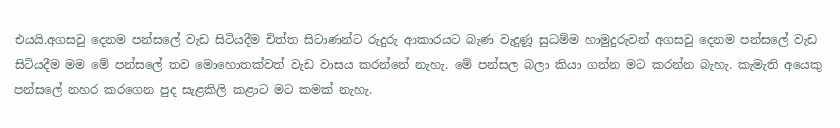එයයි.අගසවු දෙනම පන්සලේ වැඩ සිටියදීම චිත්ත සිටාණන්ට රුදුරු ආකාරයට බැණ වැදුණූ සුධම්ම හාමුදුරුවන් අගසවු දෙනම පන්සලේ වැඩ සිටියදීම මම මේ පන්සලේ තව මොහොතක්වත් වැඩ වාසය කරන්නේ නැහැ. මේ පන්සල බලා කියා ගන්න මට කරන්න බැහැ. කැමැති අයෙකු පන්සලේ නහර කරගෙන පුද සැළකිලි කළාට මට කමක් නැහැ.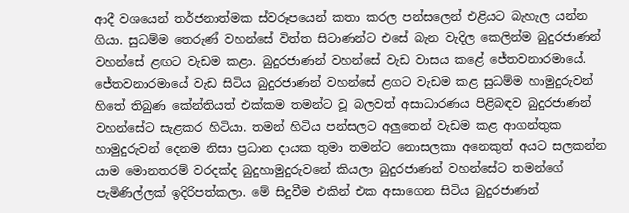ආදී වශයෙන් තර්ජනාත්මක ස්වරූපයෙන් කතා කරල පන්සලෙන් එළියට බැහැල යන්න ගියා. සුධම්ම තෙරුණ් වහන්සේ විත්ත සිටාණන්ට එසේ බැන වැදිල කෙලින්ම බුදුරජාණන් වහන්සේ ළඟට වැඩම කළා. බුදුරජාණන් වහන්සේ වැඩ වාසය කළේ ජේතවනාරමායේ. ජේතවනාරමායේ වැඩ සිටිය බුදුරජාණන් වහන්සේ ළගට වැඩම කළ සුධම්ම හාමුදුරුවන් හිතේ තිබුණ කේන්තියත් එක්කම තමන්ට වූ බලවත් අසාධාරණය පිළිබඳව බුදුරජාණන් වහන්සේට සැළකර හිටියා. තමන් හිටිය පන්සලට අලුතෙන් වැඩම කළ ආගන්තුක හාමුදුරුවන් දෙනම නිසා ප්‍රධාන දායක තුමා තමන්ට නොසලකා අනෙකුත් අයට සලකන්න යාම මොනතරම් වරදක්ද බුදුහාමුදුරුවනේ කියලා බුදුරජාණන් වහන්සේට තමන්ගේ පැමිණිල්ලක් ඉදිරිපත්කලා. මේ සිදුවීම එකින් එක අසාගෙන සිටිය බුදුරජාණන්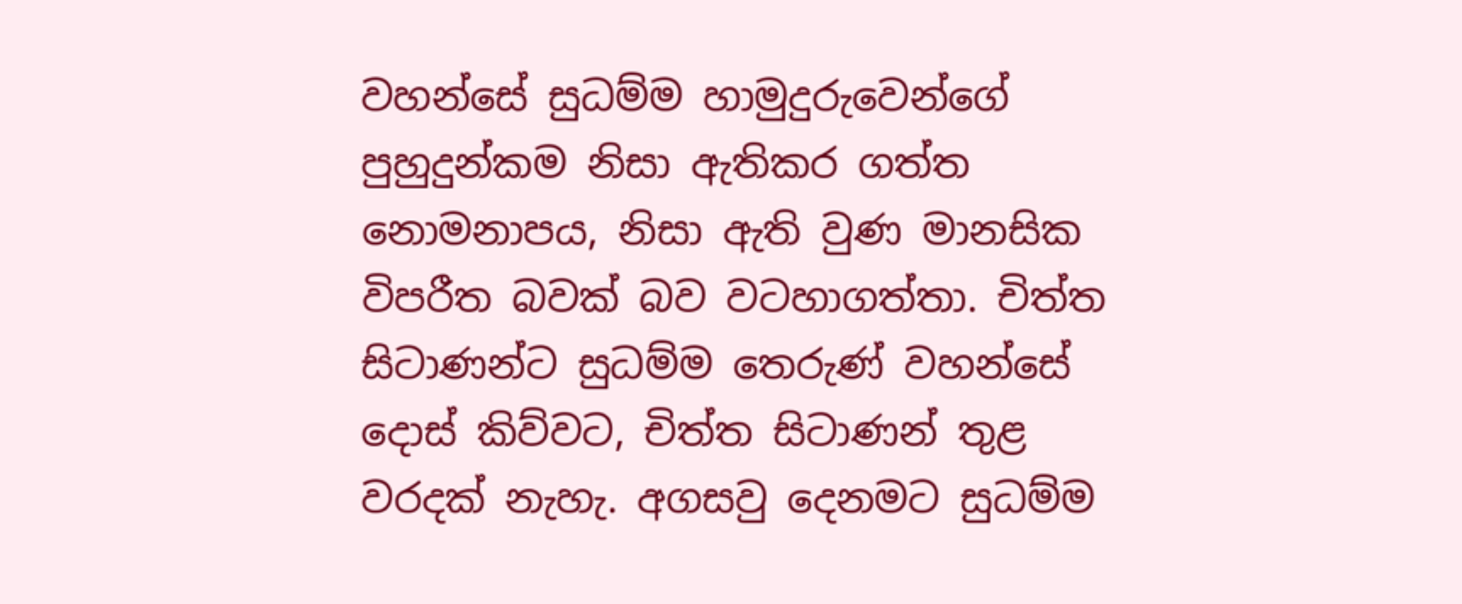වහන්සේ සුධම්ම හාමුදුරුවෙන්ගේ පුහුදුන්කම නිසා ඇතිකර ගත්ත නොමනාපය, නිසා ඇති වුණ මානසික විපරීත බවක් බව වටහාගත්තා. චිත්ත සිටාණන්ට සුධම්ම තෙරුණ් වහන්සේ දොස් කිව්වට, චිත්ත සිටාණන් තුළ වරදක් නැහැ. අගසවු දෙනමට සුධම්ම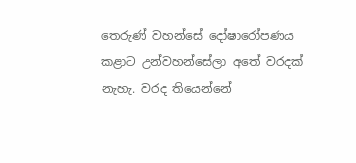තෙරුණ් වහන්සේ දෝෂාරෝපණය කළාට උන්වහන්සේලා අතේ වරදක් නැහැ. වරද තියෙන්නේ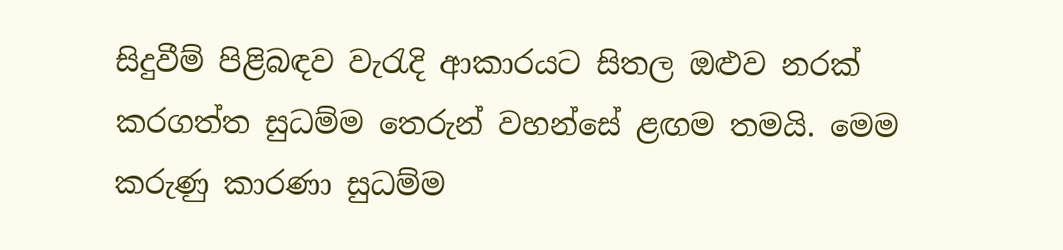සිදුවීම් පිළිබඳව වැරැදි ආකාරයට සිතල ඔළුව නරක් කරගත්ත සුධම්ම තෙරුන් වහන්සේ ළඟම තමයි. මෙම කරුණු කාරණා සුධම්ම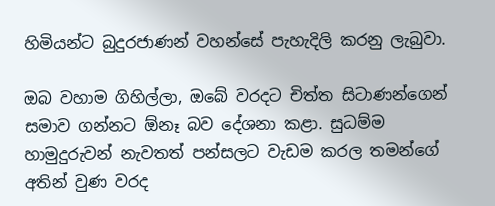හිමියන්ට බුදුරජාණන් වහන්සේ පැහැදිලි කරනු ලැබුවා.

ඔබ වහාම ගිහිල්ලා, ඔබේ වරදට චිත්ත සිටාණන්ගෙන් සමාව ගන්නට ඕනෑ බව දේශනා කළා. සුධම්ම හාමුදුරුවන් නැවතත් පන්සලට වැඩම කරල තමන්ගේ අතින් වුණ වරද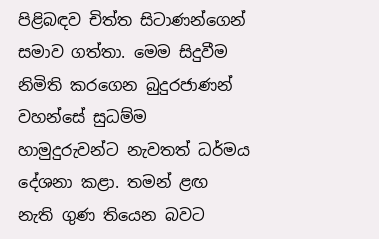පිළිබඳව චිත්ත සිටාණන්ගෙන් සමාව ගත්තා. මෙම සිදුවීම නිමිති කරගෙන බුදුරජාණන් වහන්සේ සුධම්ම හාමුදුරුවන්ට නැවතත් ධර්මය දේශනා කළා. තමන් ළඟ නැති ගුණ තියෙන බවට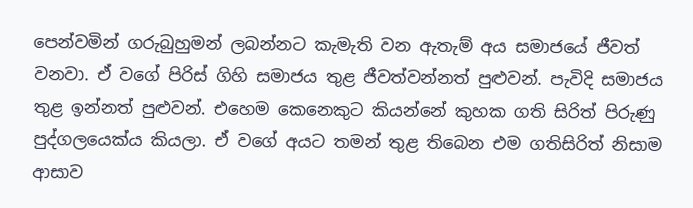පෙන්වමින් ගරුබුහුමන් ලබන්නට කැමැති වන ඇතැම් අය සමාජයේ ජීවත් වනවා. ඒ වගේ පිරිස් ගිහි සමාජය තුළ ජීවත්වන්නත් පුළුවන්. පැවිදි සමාජය තුළ ඉන්නත් පුළුවන්. එහෙම කෙනෙකුට කියන්නේ කුහක ගති සිරිත් පිරුණු පුද්ගලයෙක්ය කියලා. ඒ වගේ අයට තමන් තුළ තිබෙන එම ගතිසිරිත් නිසාම ආසාව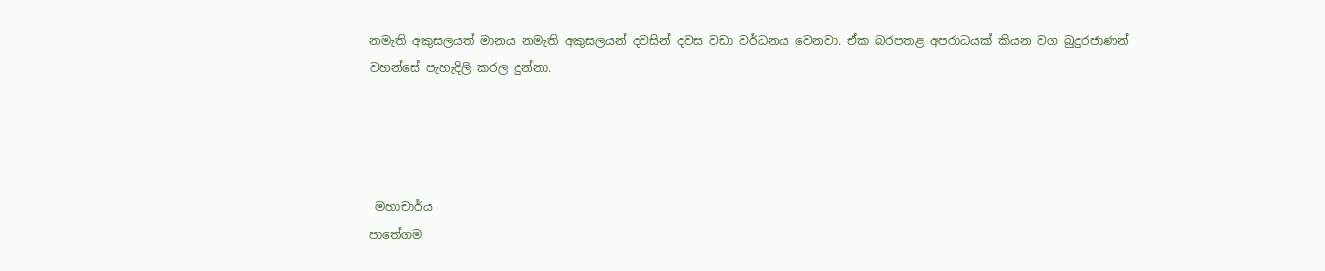නමැති අකුසලයත් මානය නමැති අකුසලයන් දවසින් දවස වඩා වර්ධනය වෙනවා. ඒක බරපතළ අපරාධයක් කියන වග බුදුරජාණන් වහන්සේ පැහැදිලි කරල දුන්නා.




 මහාචාර්ය
පාතේගම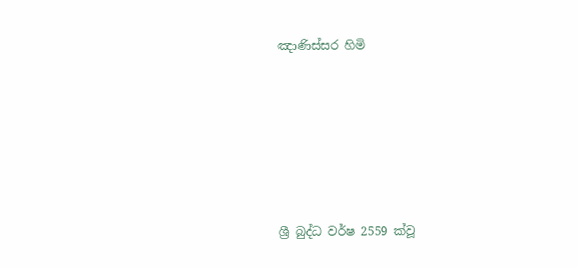ඤාණිස්සර හිමි






ශ්‍රී බුද්ධ වර්ෂ 2559 ක්වූ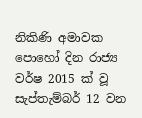නිකිණි අමාවක පොහෝ දින රාජ්‍ය වර්ෂ 2015 ක් වූ සැප්තැම්බර් 12 වන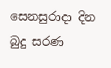සෙනසුරාදා දින බුදු සරණ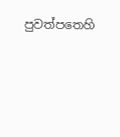පුවත්පතෙහි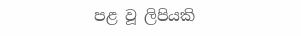පළ වූ ලිපියකි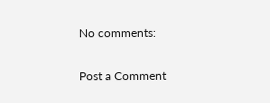No comments:

Post a Comment